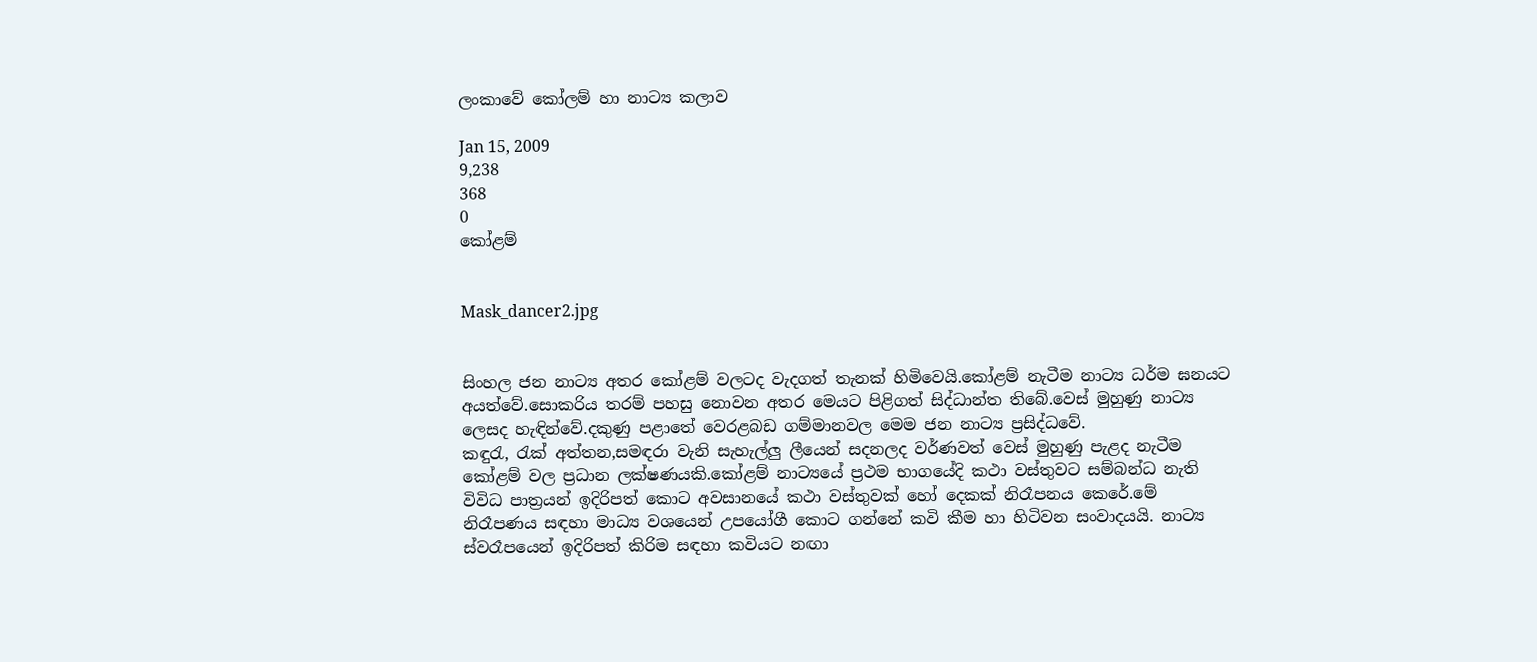ලංකාවේ කෝලම් හා නාට්‍ය කලාව

Jan 15, 2009
9,238
368
0
කෝළම්


Mask_dancer2.jpg


සිංහල ජන නාට්‍ය අතර කෝළම් වලටද වැදගත් තැනක් හිමිවෙයි.කෝළම් නැටීම නාට්‍ය ධර්ම ඝනයට අයත්වේ.සොකරිය තරම් පහසු නොවන අතර මෙයට පිළිගත් සිද්ධාන්ත තිබේ.වෙස් මුහුණු නාට්‍ය ලෙසද හැඳින්වේ.දකුණු පළාතේ වෙරළබඩ ගම්මානවල මෙම ජන නාට්‍ය ප්‍රසිද්ධවේ.
කඳුරැ, රැක් අත්තන,සමඳරා වැනි සැහැල්ලු ලීයෙන් සදනලද වර්ණවත් වෙස් මුහුණු පැළද නැටීම කෝළම් වල ප්‍රධාන ලක්ෂණයකි.කෝළම් නාට්‍යයේ ප්‍රථම භාගයේදි කථා වස්තුවට සම්බන්ධ නැති විවිධ පාත්‍රයන් ඉදිරිපත් කොට අවසානයේ කථා වස්තුවක් හෝ දෙකක් නිරෑපනය ‍කෙරේ.මේ නිරෑපණය සඳහා මාධ්‍ය වශයෙන් උපයෝගී කොට ගන්නේ කවි කීම හා හිටිවන සංවාදයයි. නාට්‍ය ස්වරෑපයෙන් ඉදිරිපත් කිරිම සඳහා කවියට නඟා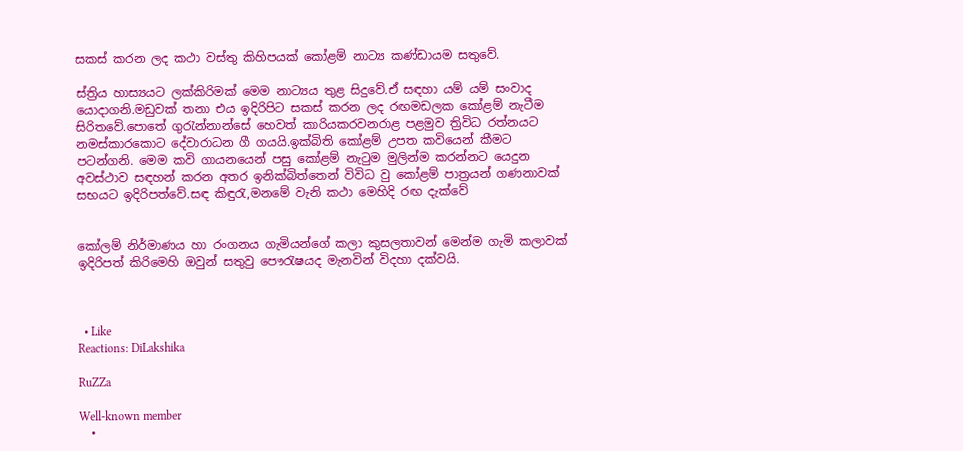සකස් කරන ලද කථා වස්තු කිහිපයක් කෝළම් නාට්‍ය කණ්ඩායම සතුවේ.

ස්ත්‍රිය හාස්‍යයට ලක්කිරිමක් මෙම නාට්‍යය තුළ සිදුවේ.ඒ සඳහා යම් යම් සංවාද යොදාගනි.මඩුවක් තනා එය ඉදිරිපිට සකස් කරන ලද රඟමඩලක කෝළම් නැටීම සිරිතවේ.පොතේ ගුරැන්නාන්සේ හෙවත් කාරියකරවනරාළ පළමුව ත්‍රිවිධ රත්නයට නමස්කාරකොට දේවාරාධන ගී ගයයි.ඉක්බිති කෝළම් උපත කවියෙන් කීමට පටන්ගනි. මෙම කවි‍ ගායනයෙන් පසු කෝළම් නැටුම මුලින්ම කරන්නට යෙදුන අවස්ථාව සඳහන් කරන අතර ඉනික්බිත්තෙන් විවිධ වු කෝළම් පාත්‍රයන් ගණනාවක් සභයට ඉදිරිපත්වේ.සඳ කිඳුරැ,මනමේ වැනි කථා මෙහිදි රඟ දැක්වේ


කෝලම් නිර්මාණය හා රංගනය ගැමියන්ගේ කලා කුසලතාවන් මෙන්ම ගැමි කලාවක් ඉදිරිපත් කිරිමෙහි ඔවුන් සතුවු පෞරැෂයද මැනවින් විදහා දක්වයි.



  • Like
Reactions: DiLakshika

RuZZa

Well-known member
  •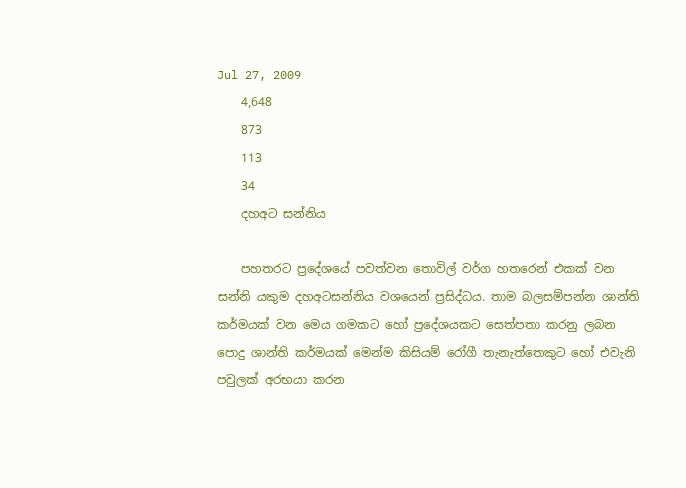Jul 27, 2009
    4,648
    873
    113
    34
    දහඅට සන්නිය

    පහතරට ප්‍රදේශයේ පවත්වන තොවිල් වර්ග හතරෙන් එකක් වන සන්නි යකුම දහඅටසන්නිය වශයෙන් ප්‍රසිද්ධය. තාම බලසම්පන්න ශාන්ති කර්මයක් වන මෙය ගමකට හෝ ප්‍රදේශයකට සෙත්පතා කරනු ලබන පොදු ශාන්ති කර්මයක් මෙන්ම කිසියම් රෝගී තැනැත්තෙකුට හෝ එවැනි පවුලක් අරභයා කරන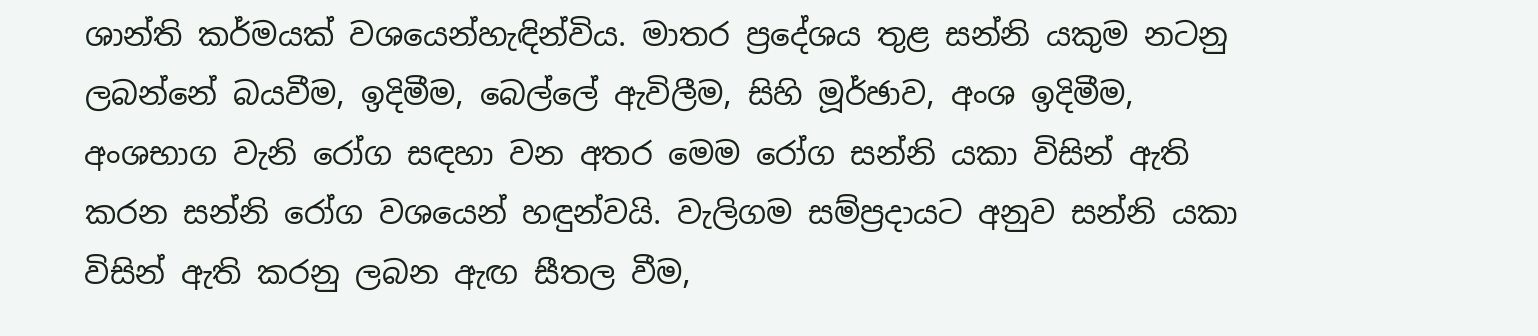ශාන්ති කර්මයක් වශයෙන්හැඳින්විය. මාතර ප්‍රදේශය තුළ සන්නි යකුම නටනු ලබන්නේ බයවීම, ඉදිමීම, බෙල්ලේ ඇවිලීම, සිහි මූර්ඡාව, අංශ ඉදිමීම, අංශභාග වැනි රෝග සඳහා වන අතර මෙම රෝග සන්නි යකා විසින් ඇති කරන සන්නි රෝග වශයෙන් හඳුන්වයි. වැලිගම සම්ප්‍රදායට අනුව සන්නි යකා විසින් ඇති කරනු ලබන ඇඟ සීතල වීම,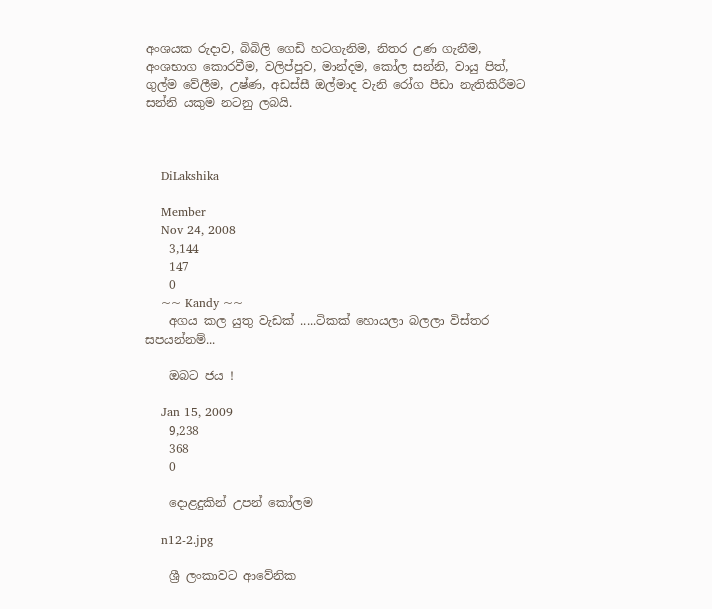අංශයක රුදාව, බිබිලි ගෙඩි හටගැනිම, නිතර උණ ගැනීම, අංශභාග කොරවීම, වලිප්පුව, මාන්දම, කෝල සන්නි, වායු පිත්, ගුල්ම වේලීම, උෂ්ණ, අඩස්සී ඔල්මාද වැනි රෝග පීඩා නැතිකිරීමට සන්නි යකුම නටනු ලබයි.



    DiLakshika

    Member
    Nov 24, 2008
    3,144
    147
    0
    ~~ Kandy ~~
    අගය කල යුතු වැඩක් .....ටිකක් හොයලා බලලා විස්තර සපයන්නම්...

    ඔබට ජය !

    Jan 15, 2009
    9,238
    368
    0

    දොළදුකින් උපන් කෝලම

    n12-2.jpg

    ශ්‍රී ලංකාවට ආවේනික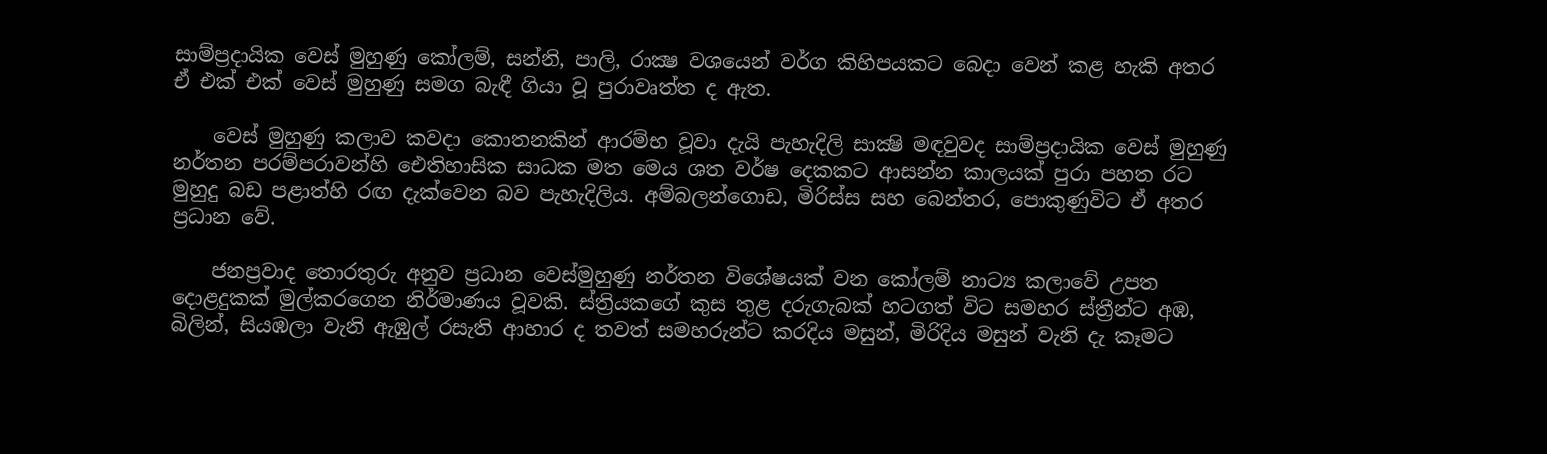සාම්ප්‍රදායික වෙස්‌ මුහුණු කෝලම්, සන්නි, පාලි, රාක්‍ෂ වශයෙන් වර්ග කිහිපයකට බෙදා වෙන් කළ හැකි අතර ඒ එක්‌ එක්‌ වෙස්‌ මුහුණු සමග බැඳී ගියා වූ පුරාවෘත්ත ද ඇත.

    වෙස්‌ මුහුණු කලාව කවදා කොතනකින් ආරම්භ වූවා දැයි පැහැදිලි සාක්‍ෂි මඳවුවද සාම්ප්‍රදායික වෙස්‌ මුහුණු නර්තන පරම්පරාවන්හි ඓතිහාසික සාධක මත මෙය ශත වර්ෂ දෙකකට ආසන්න කාලයක්‌ පුරා පහත රට මුහුදු බඩ පළාත්හි රඟ දැක්‌වෙන බව පැහැදිලිය. අම්බලන්ගොඩ, මිරිස්‌ස සහ බෙන්තර, පොකුණුවිට ඒ අතර ප්‍රධාන වේ.

    ජනප්‍රවාද තොරතුරු අනුව ප්‍රධාන වෙස්‌මුහුණු නර්තන විශේෂයක්‌ වන කෝලම් නාට්‍ය කලාවේ උපත දොළදුකක්‌ මුල්කරගෙන නිර්මාණය වූවකි. ස්‌ත්‍රියකගේ කුස තුළ දරුගැබක්‌ හටගත් විට සමහර ස්‌ත්‍රීන්ට අඹ, බිලින්, සියඹලා වැනි ඇඹුල් රසැති ආහාර ද තවත් සමහරුන්ට කරදිය මසුන්, මිරිදිය මසුන් වැනි දැ කෑමට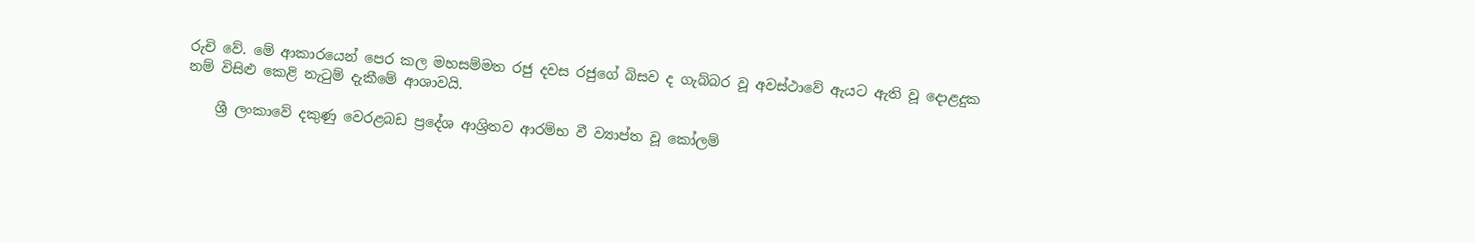රුචි වේ. මේ ආකාරයෙන් පෙර කල මහසම්මත රජු දවස රජුගේ බිසව ද ගැබ්බර වූ අවස්‌ථාවේ ඇයට ඇති වූ දොළදුක නම් විසිළු කෙළි නැටුම් දැකීමේ ආශාවයි.

    ශ්‍රී ලංකාවේ දකුණු වෙරළබඩ ප්‍රදේශ ආශ්‍රිතව ආරම්භ වී ව්‍යාප්ත වූ කෝලම්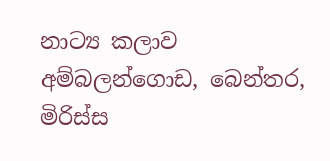නාට්‍ය කලාව අම්බලන්ගොඩ, බෙන්තර, මිරිස්‌ස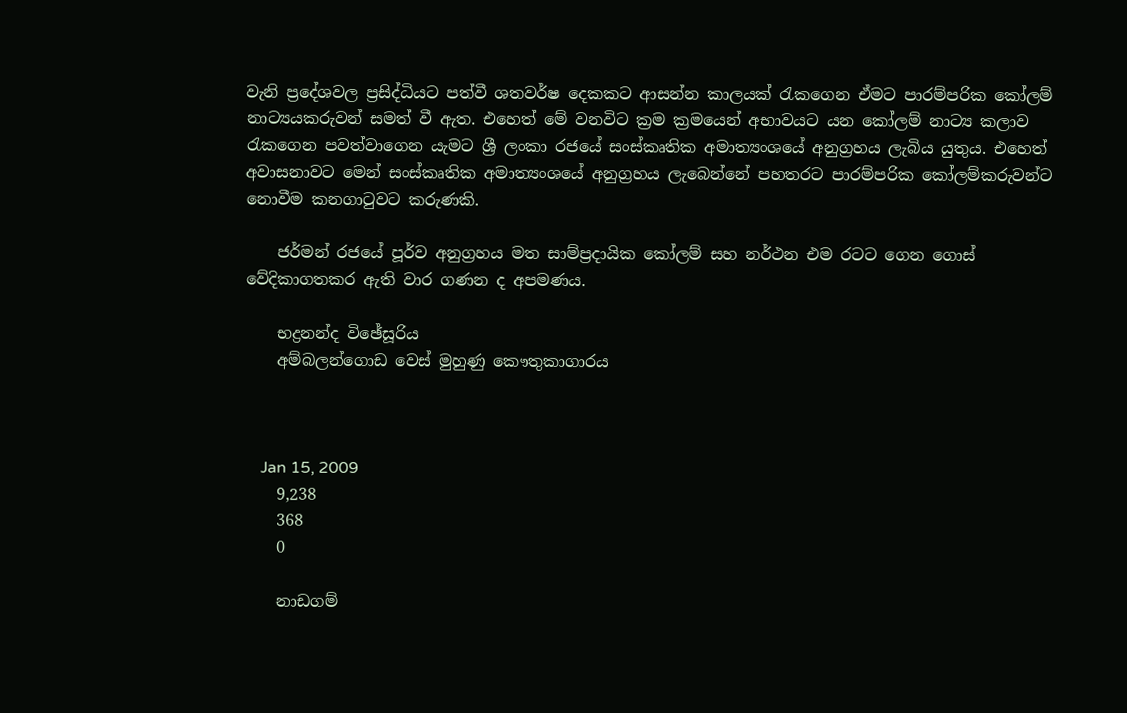වැනි ප්‍රදේශවල ප්‍රසිද්ධියට පත්වී ශතවර්ෂ දෙකකට ආසන්න කාලයක්‌ රැකගෙන ඒමට පාරම්පරික කෝලම් නාට්‍යයකරුවන් සමත් වී ඇත. එහෙත් මේ වනවිට ක්‍රම ක්‍රමයෙන් අභාවයට යන කෝලම් නාට්‍ය කලාව රැකගෙන පවත්වාගෙන යැමට ශ්‍රී ලංකා රජයේ සංස්‌කෘතික අමාත්‍යංශයේ අනුග්‍රහය ලැබිය යුතුය. එහෙත් අවාසනාවට මෙන් සංස්‌කෘතික අමාත්‍යංශයේ අනුග්‍රහය ලැබෙන්නේ පහතරට පාරම්පරික කෝලම්කරුවන්ට නොවීම කනගාටුවට කරුණකි.

    ජර්මන් රජයේ පූර්ව අනුග්‍රහය මත සාම්ප්‍රදායික කෝලම් සහ නර්ථන එම රටට ගෙන ගොස්‌ වේදිකාගතකර ඇති වාර ගණන ද අපමණය.

    භද්‍රනන්ද විඡේසූරිය
    අම්බලන්ගොඩ වෙස්‌ මුහුණු කෞතුකාගාරය



    Jan 15, 2009
    9,238
    368
    0

    නාඩගම්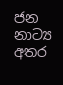ජන නාට්‍ය අතර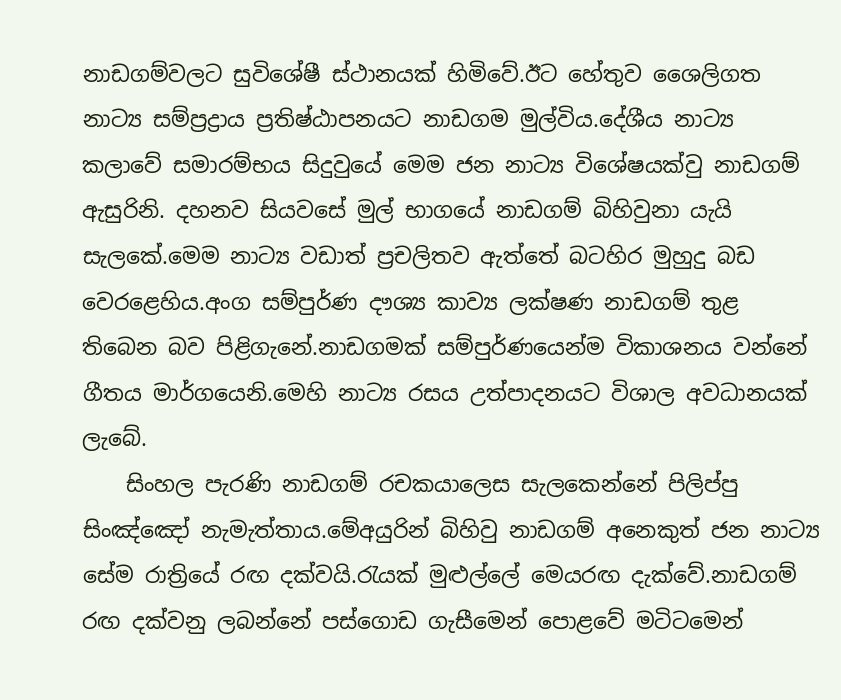නාඩගම්වලට සුවිශේෂී ස්ථානයක් හිමිවේ.ඊට හේතුව ‍ශෛලිගත නාට්‍ය සම්ප්‍රද්‍රාය ප්‍රතිෂ්ඨාපනයට නාඩගම මුල්විය.දේශීය නාට්‍ය කලාවේ සමාරම්භය සිදුවුයේ මෙම ජන නාට්‍ය වි‍ශේෂයක්වු නාඩගම් ඇසුරිනි. දහනව සියවසේ මුල් භාගයේ නාඩගම් බිහිවුනා යැයි සැලකේ.මෙම නාට්‍ය වඩාත් ප්‍රචලිතව ඇත්තේ බටහිර මුහුදු බඩ වෙරළෙහිය.අංග සම්පුර්ණ දෟශ්‍ය කාව්‍ය ලක්ෂණ නාඩගම් තුළ තිබෙන බව පිළිගැනේ.නාඩගමක් සම්පුර්ණයෙන්ම විකාශනය වන්නේ ගීතය මාර්ගයෙනි.මෙහි නාට්‍ය රසය උත්පාදනයට විශාල අවධානයක් ලැබේ.
    සිංහල පැරණි නාඩගම් රචකයාලෙස සැලකෙන්නේ පිලිප්පු සිංඤ්ඤෝ නැමැත්තාය.මේඅයුරින් බිහිවු නාඩගම් අනෙකුත් ජන නාට්‍ය සේම රාත්‍රියේ රඟ දක්වයි.රැයක් මුළුල්ලේ මෙයරඟ දැක්වේ.නාඩගම් රඟ දක්වනු ලබන්නේ පස්ගොඩ ගැසීමෙන් පොළවේ මටිටමෙන්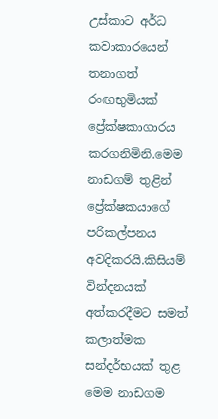උස්කාට අර්ධ කවාකාරයෙන් තනාගත් රංඟභුමියක් ප්‍රේක්ෂකාගාරය කරගනිමිනි.මෙම නාඩගම් තුළින් ප්‍රේක්ෂකයාගේ පරිකල්පනය අවදිකරයි.කිසියම් වින්දනයක් අත්කරදීමට සමත් කලාත්මක සන්දර්භයක් තුළ මෙම නාඩගම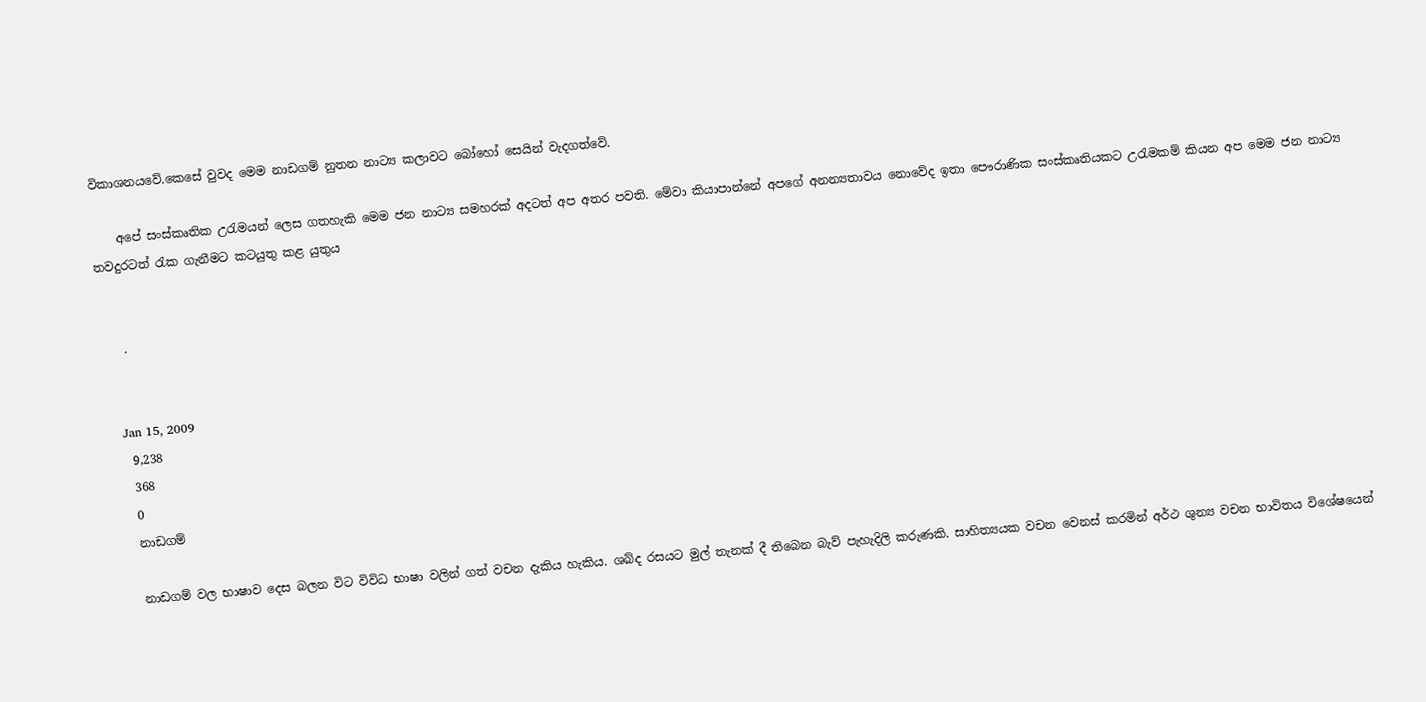විකාශනයවේ.කෙසේ වුවද මෙම නාඩගම් නුතන නාට්‍ය කලාවට ‍බෝහෝ සෙයින් වැදගත්වේ.

    අපේ සංස්කෘතික උරැමයන් ලෙස ගතහැකි මෙම ජන නාට්‍ය සමහරක් අදටත් අප අතර පවති. මේවා කියාපාන්නේ අපගේ අනන්‍යතාවය නොවේද ඉතා පෞරාණික සංස්කෘතියකට උරැමකම් කියන අප මෙම ජන නාට්‍ය තවදුරටත් රැක ගැනීමට කටයුතු කළ යුතුය


    .


    Jan 15, 2009
    9,238
    368
    0
    නාඩගම්

    නාඩගම් වල භාෂාව දෙස බලන විට විවිධ භාෂා වලින් ගත් වචන දැකිය හැකිය. ශබ්ද රසයට මුල් තැනක් දී තිබෙන බැව් පැහැදිලි කරුණකි. සාහිත්‍යයක වචන වෙනස් කරමින් අර්ථ ශුන්‍ය වචන භාවිතය විශේෂයෙන්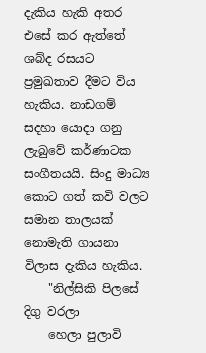දැකිය හැකි අතර එසේ කර ඇත්තේ ශබ්ද රසයට ප්‍රමුඛතාව දීමට විය හැකිය. නාඩගම් සදහා යොදා ගනු ලැබුවේ කර්ණාටක සංගීතයයි. සිංදු මාධ්‍ය කොට ගත් කවි වලට සමාන තාලයක් නොමැති ගායනා විලාස දැකිය හැකිය.
    "නිල්සිකි පිලසේ දිගු වරලා
    හෙලා පුලාවි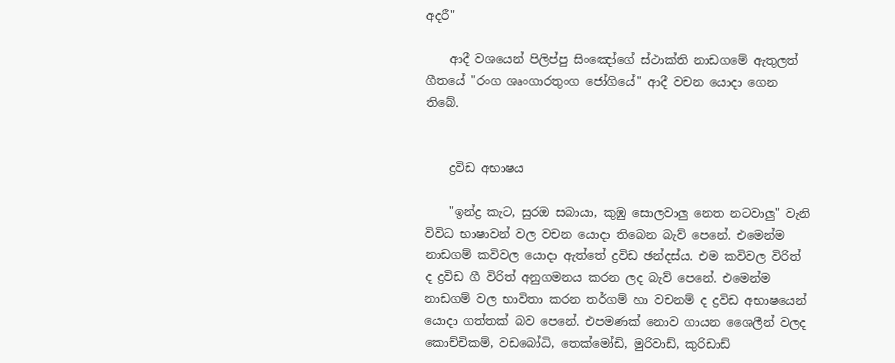අදරී"

    ආදී වශයෙන් පිලිප්පු සිංඤෝගේ ස්ථාක්ති නාඩග‍මේ ඇතුලත් ගීතයේ "රංග ශෘංගාරතුංග ජෝගියේ" ආදී වචන යොදා ගෙන තිබේ.


    ද්‍රවිඩ අභාෂය

    "ඉන්ද්‍ර කැට, සුරඔ සබායා, කුඹු ‍සොලවාලු නෙත නටවාලු" වැනි විවිධ භාෂාවන් වල වචන යොදා තිබෙන බැව් පෙනේ. එමෙන්ම නාඩගම් කවිවල යොදා ඇත්තේ ද්‍රවිඩ ඡන්දස්ය. එම කවිවල විරිත් ද ද්‍රවිඩ ගී විරිත් අනුගමනය කරන ලද බැව් පෙනේ. එමෙන්ම නාඩගම් වල භාවිතා කරන තර්ගම් හා වචනම් ද ද්‍රවිඩ අභාෂයෙන් යොදා ගත්තක් බව පෙනේ. එපමණක් නොව ගායන ශෛලීන් ‍වලද කොච්චිකම්, වඩබෝධි, තෙක්මෝඩි, මුරිවාඩ්, කුරිඩාඩ්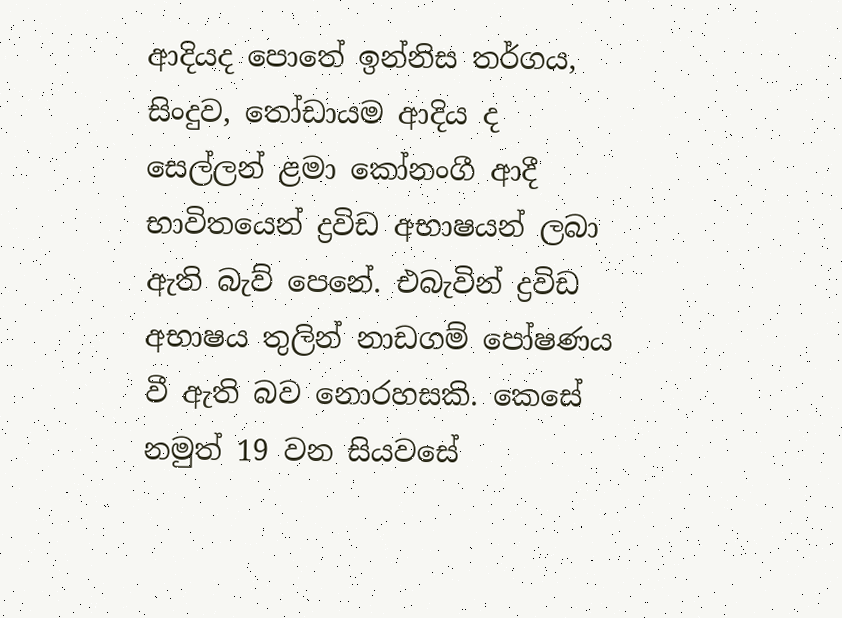ආදියද ‍පොතේ ඉන්නිස තර්ගය, සිංදුව, තෝඩායම ආදිය ද සෙල්ලන් ළමා කෝනංගී ආදී භාවිතයෙන් ද්‍රවිඩ අභාෂයන් ලබා ඇති බැව් පෙනේ. එබැවින් ද්‍රවිඩ අභාෂය තුලින් නාඩගම් පෝෂණය වී ඇති බව නොරහසකි. කෙසේ නමුත් 19 වන සියවසේ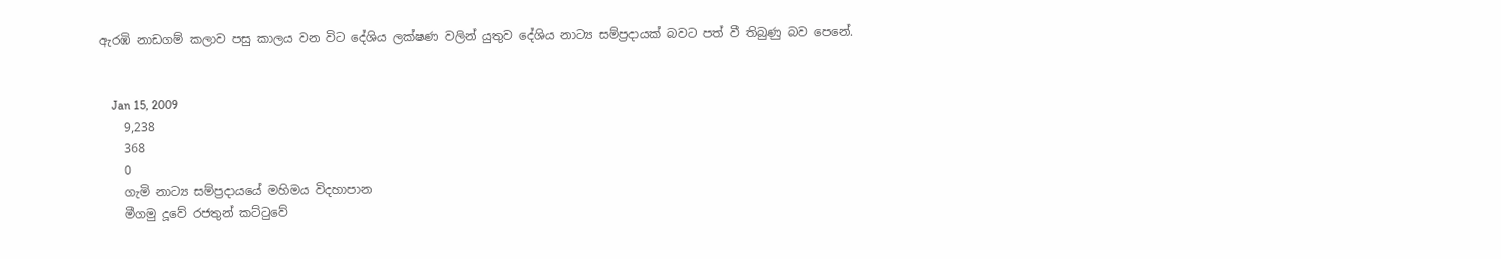ඇරඹි නාඩගම් කලාව පසු කාලය වන විට දේශිය ලක්ෂණ වලින් යුතුව දේශිය නාට්‍ය සම්ප්‍රදායක් බවට පත් ‍වී තිබුණු බ‍ව පෙනේ.


    Jan 15, 2009
    9,238
    368
    0
    ගැමි නාට්‍ය සම්ප්‍රදායයේ මහිමය විදහාපාන
    මීගමු දූවේ රජතුන් කට්ටුවේ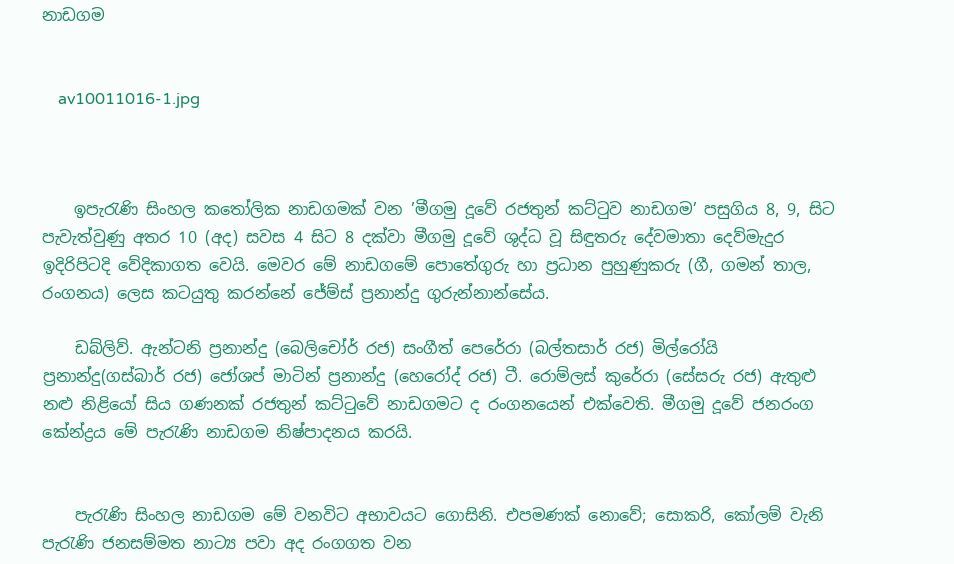නාඩගම


    av10011016-1.jpg



    ඉපැරැණි සිංහල කතෝලික නාඩගමක් වන ’මීගමු දූවේ රජතුන් කට්ටුව නාඩගම’ පසුගිය 8, 9, සිට පැවැත්වුණු අතර 10 (අද) සවස 4 සිට 8 දක්වා මීගමු දූවේ ශුද්ධ වූ සිඳුතරු දේවමාතා දෙව්මැදුර ඉදිරිපිටදි වේදිකාගත වෙයි. මෙවර මේ නාඩගමේ පොතේගුරු හා ප්‍රධාන පුහුණුකරු (ගී, ගමන් තාල, රංගනය) ලෙස කටයුතු කරන්නේ ජේම්ස් ප්‍රනාන්දු ගුරුන්නාන්සේය.

    ඩබ්ලිව්. ඇන්ටනි ප්‍රනාන්දු (බෙලිචෝර් රජ) සංගීත් පෙරේරා (බල්තසාර් රජ) මිල්රෝයි ප්‍රනාන්දු(ගස්බාර් රජ) ජෝශප් මාටින් ප්‍රනාන්දු (හෙරෝද් රජ) ටී. රොම්ලස් කුරේරා (සේසරු රජ) ඇතුළු නළු නිළියෝ සිය ගණනක් රජතුන් කට්ටුවේ නාඩගමට ද රංගනයෙන් එක්වෙති. මීගමු දූවේ ජනරංග කේන්ද්‍රය මේ පැරැණි නාඩගම නිෂ්පාදනය කරයි.


    පැරැණි සිංහල නාඩගම මේ වනවිට අභාවයට ගොසිනි. එපමණක් නොවේ; සොකරි, කෝලම් වැනි පැරැණි ජනසම්මත නාට්‍ය පවා අද රංගගත වන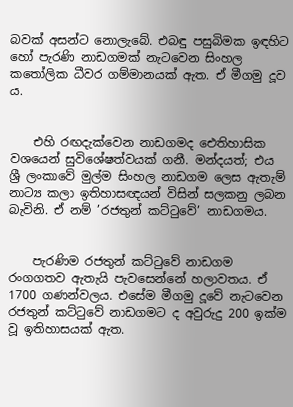බවක් අසන්ට නොලැබේ. එබඳු පසුබිමක ඉඳහිට හෝ පැරණි නාඩගමක් නැටවෙන සිංහල කතෝලික ධීවර ගම්මානයක් ඇත. ඒ මීගමු දූව ය.


    එහි රඟදැක්වෙන නාඩගමද ඓතිහාසික වශයෙන් සුවිශේෂත්වයක් ගනී. මන්දයත්; එය ශ්‍රී ලංකාවේ මුල්ම සිංහල නාඩගම ලෙස ඇතැම් නාට්‍ය කලා ඉතිහාසඥයන් විසින් සලකනු ලබන බැවිනි. ඒ නම් ’රජතුන් කට්ටුවේ’ නාඩගමය.


    පැරණිම රජතුන් කට්ටුවේ නාඩගම රංගගතව ඇතැයි පැවසෙන්නේ හලාවතය. ඒ 1700 ගණන්වලය. එසේම මීගමු දූවේ නැටවෙන රජතුන් කට්ටුවේ නාඩගමට ද අවුරුදු 200 ඉක්ම වූ ඉතිහාසයක් ඇත.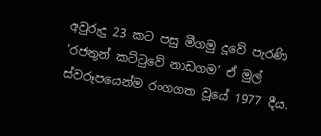අවුරුදු 23 කට පසු මීගමු දූවේ පැරණි ‘රජතුන් කට්ටුවේ නාඩගම’ ඒ මුල් ස්වරූපයෙන්ම රංගගත වූයේ 1977 දීය.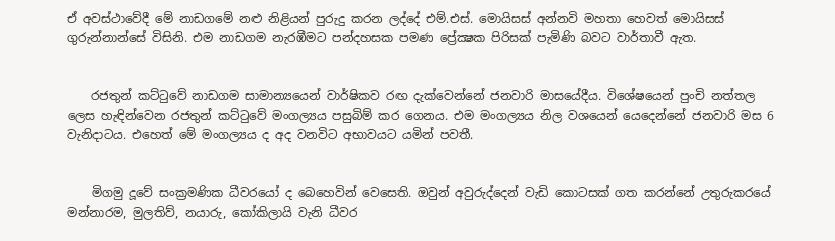ඒ අවස්ථාවේදී මේ නාඩගමේ නළු නිළියන් පුරුදු කරන ලද්දේ එම්.එස්. මොයිසස් අන්නවි මහතා හෙවත් මොයිසස් ගුරුන්නාන්සේ විසිනි. එම නාඩගම නැරඹීමට පන්දහසක පමණ ප්‍රේක්‍ෂක පිරිසක් පැමිණි බවට වාර්තාවී ඇත.


    රජතුන් කට්ටුවේ නාඩගම සාමාන්‍යයෙන් වාර්ෂිකව රඟ දැක්වෙන්නේ ජනවාරි මාසයේදීය. විශේෂයෙන් පුංචි නත්තල ලෙස හැඳින්වෙන රජතුන් කට්ටුවේ මංගල්‍යය පසුබිම් කර ගෙනය. එම මංගල්‍යය නිල වශයෙන් යෙදෙන්නේ ජනවාරි මස 6 වැනිදාටය. එහෙත් මේ මංගල්‍යය ද අද වනවිට අභාවයට යමින් පවතී.


    මිගමු දූවේ සංක්‍රමණික ධීවරයෝ ද බෙහෙවින් වෙසෙති. ඔවුන් අවුරුද්දෙන් වැඩි කොටසක් ගත කරන්නේ උතුරුකරයේ මන්නාරම, මුලතිව්, නයාරු, කෝකිලායි වැනි ධීවර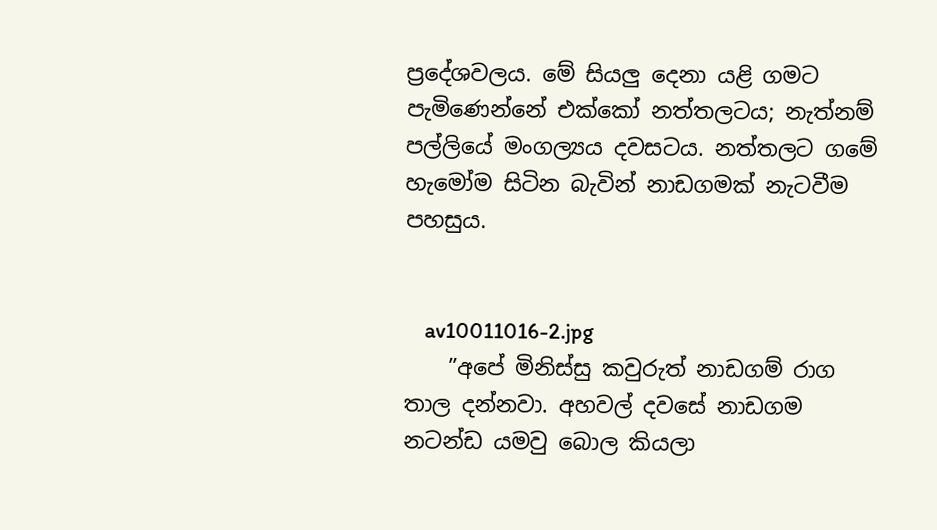ප්‍රදේශවලය. මේ සියලු දෙනා යළි ගමට පැමිණෙන්නේ එක්කෝ නත්තලටය; නැත්නම් පල්ලියේ මංගල්‍යය දවසටය. නත්තලට ගමේ හැමෝම සිටින බැවින් නාඩගමක් නැටවීම පහසුය.


    av10011016-2.jpg
    ”අපේ මිනිස්සු කවුරුත් නාඩගම් රාග තාල දන්නවා. අහවල් දවසේ නාඩගම නටන්ඩ යමවු බොල කියලා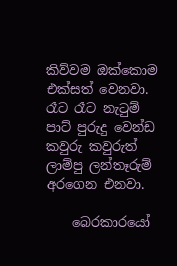කිව්වම ඔක්කොම එක්සත් වෙනවා. රෑට රෑට නැටුම් පාට් පුරුදු වෙන්ඩ කවුරු කවුරුත් ලාම්පු ලන්තෑරුම් අරගෙන එනවා.

    බෙරකාරයෝ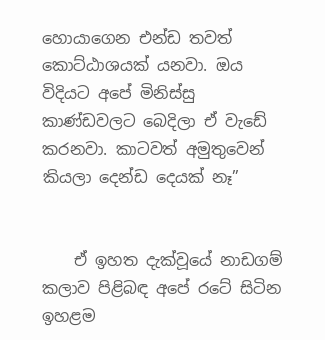හොයාගෙන එන්ඩ තවත් කොට්ඨාශයක් යනවා. ඔය විදියට අපේ මිනිස්සු කාණ්ඩවලට බෙදිලා ඒ වැඩේ කරනවා. කාටවත් අමුතුවෙන් කියලා දෙන්ඩ දෙයක් නෑ”


    ඒ ඉහත දැක්වූයේ නාඩගම් කලාව පිළිබඳ අපේ රටේ සිටින ඉහළම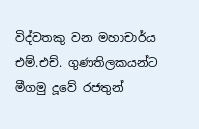විද්වතකු වන මහාචාර්ය එම්.එච්. ගුණතිලකයන්ට මීගමු දූවේ රජතුන්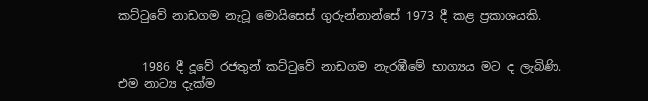කට්ටුවේ නාඩගම නැටූ මොයිසෙස් ගුරුන්නාන්සේ 1973 දී කළ ප්‍රකාශයකි.


    1986 දී දූවේ රජතුන් කට්ටුවේ නාඩගම නැරඹීමේ භාග්‍යය මට ද ලැබිණි. එම නාට්‍ය දැක්ම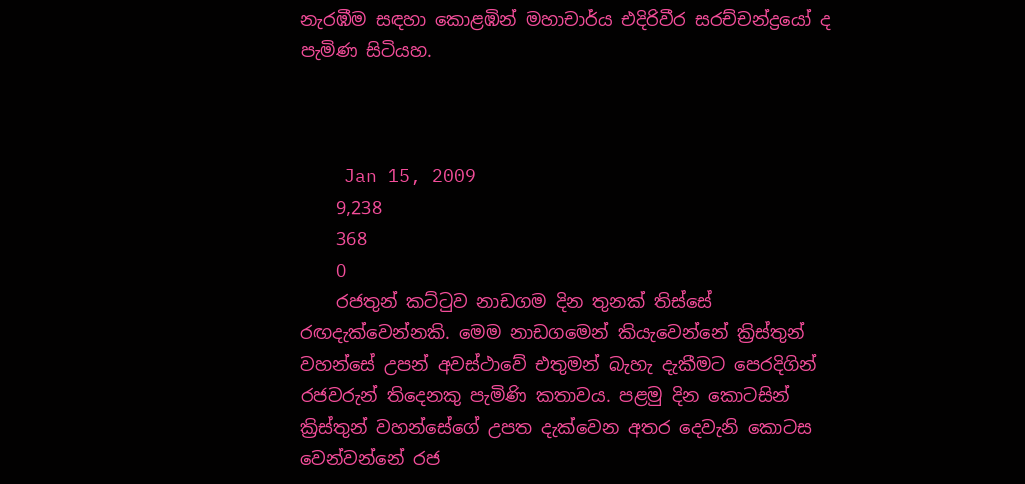නැරඹීම සඳහා කොළඹින් මහාචාර්ය එදිරිවීර සරච්චන්ද්‍රයෝ ද පැමිණ සිටියහ.



    Jan 15, 2009
    9,238
    368
    0
    රජතුන් කට්ටුව නාඩගම දින තුනක් තිස්සේ රඟදැක්වෙන්නකි. මෙම නාඩගමෙන් කියැවෙන්නේ ක්‍රිස්තුන් වහන්සේ උපන් අවස්ථාවේ එතුමන් බැහැ දැකීමට පෙරදිගින් රජවරුන් තිදෙනකු පැමිණි කතාවය. පළමු දින කොටසින් ක්‍රිස්තුන් වහන්සේගේ උපත දැක්වෙන අතර දෙවැනි කොටස වෙන්වන්නේ රජ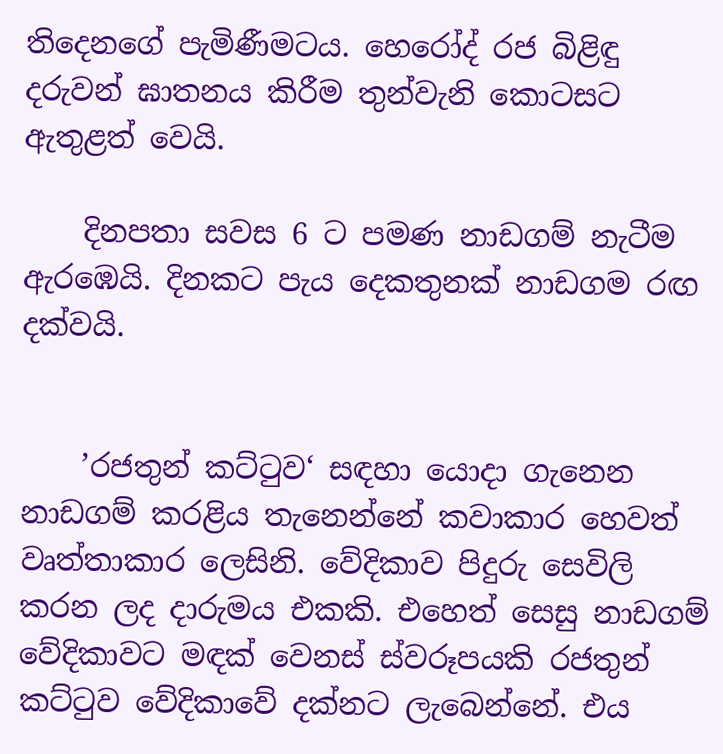තිදෙනගේ පැමිණීමටය. හෙරෝද් රජ බිළිඳු දරුවන් ඝාතනය කිරීම තුන්වැනි කොටසට ඇතුළත් වෙයි.

    දිනපතා සවස 6 ට පමණ නාඩගම් නැටීම ඇරඹෙයි. දිනකට පැය දෙකතුනක් නාඩගම රඟ දක්වයි.


    ’රජතුන් කට්ටුව‘ සඳහා යොදා ගැනෙන නාඩගම් කරළිය තැනෙන්නේ කවාකාර හෙවත් වෘත්තාකාර ලෙසිනි. වේදිකාව පිදුරු සෙවිලි කරන ලද දාරුමය එකකි. එහෙත් සෙසු නාඩගම් වේදිකාවට මඳක් වෙනස් ස්වරූපයකි රජතුන් කට්ටුව වේදිකාවේ දක්නට ලැබෙන්නේ. එය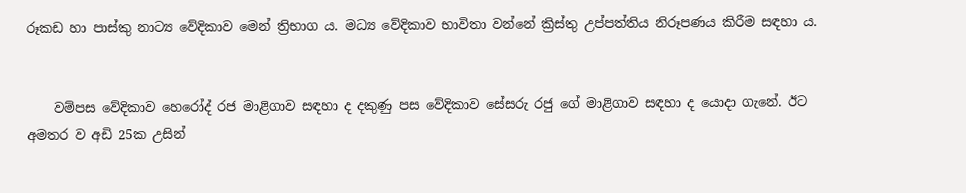රූකඩ හා පාස්කු නාට්‍ය වේදිකාව මෙන් ත්‍රිභාග ය. මධ්‍ය වේදිකාව භාවිතා වන්නේ ක්‍රිස්තු උප්පත්තිය නිරූපණය කිරීම සඳහා ය.


    වම්පස වේදිකාව හෙරෝද් රජ මාළිගාව සඳහා ද දකුණු පස වේදිකාව සේසරු රජු ගේ මාළිගාව සඳහා ද යොදා ගැනේ. ඊට අමතර ව අඩි 25ක උසින්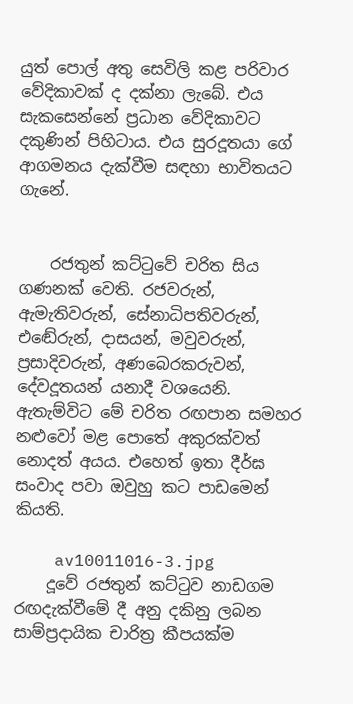යුත් පොල් අතු සෙවිලි කළ පරිවාර වේදිකාවක් ද දක්නා ලැබේ. එය සැකසෙන්නේ ප්‍රධාන වේදිකාවට දකුණින් පිහිටාය. එය සුරදූතයා ගේ ආගමනය දැක්වීම සඳහා භාවිතයට ගැනේ.


    රජතුන් කට්ටුවේ චරිත සිය ගණනක් වෙති. රජවරුන්, ඇමැතිවරුන්, සේනාධිපතිවරුන්, එඬේරුන්, දාසයන්, මවුවරුන්, ප්‍රසාදිවරුන්, අණබෙරකරුවන්, දේවදූතයන් යනාදී වශයෙනි. ඇතැම්විට මේ චරිත රඟපාන සමහර නළුවෝ මළ පොතේ අකුරක්වත් නොදත් අයය. එහෙත් ඉතා දීර්ඝ සංවාද පවා ඔවුහු කට පාඩමෙන් කියති.

    av10011016-3.jpg
    දූවේ රජතුන් කට්ටුව නාඩගම රඟදැක්වීමේ දී අනු දකිනු ලබන සාම්ප්‍රදායික චාරිත්‍ර කීපයක්ම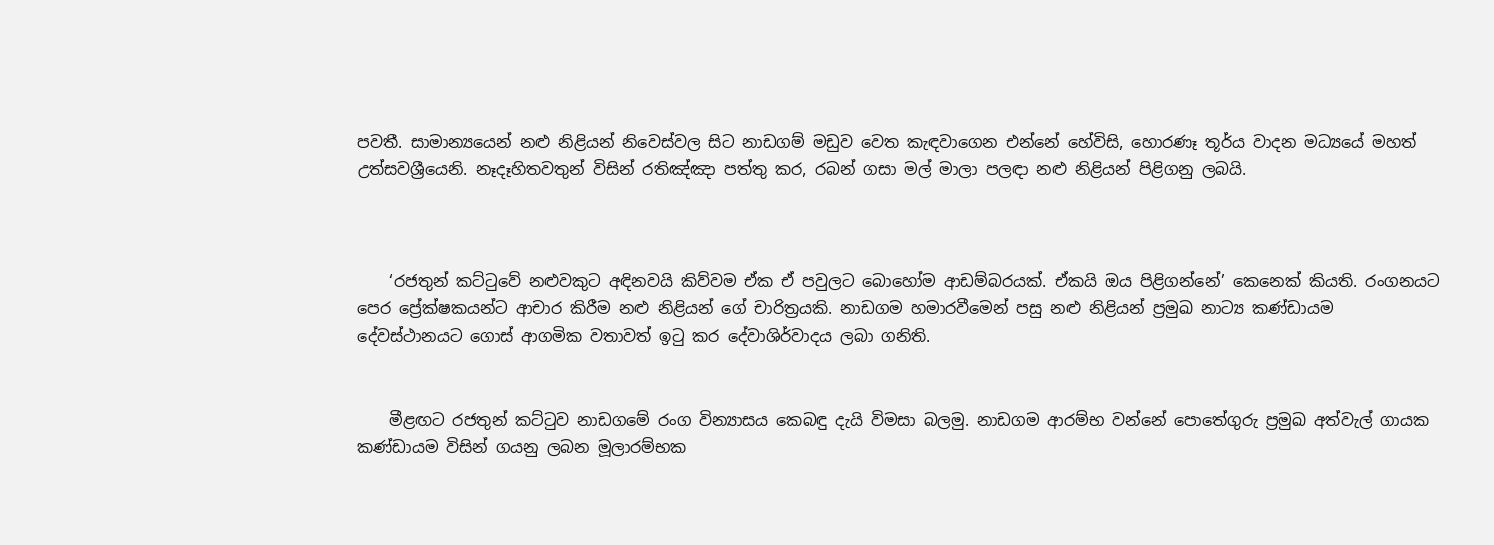පවතී. සාමාන්‍යයෙන් නළු නිළියන් නිවෙස්වල සිට නාඩගම් මඩුව වෙත කැඳවාගෙන එන්නේ හේවිසි, හොරණෑ තූර්ය වාදන මධ්‍යයේ මහත් උත්සවශ්‍රීයෙනි. නෑදෑහිතවතුන් විසින් රතිඤ්ඤා පත්තු කර, රබන් ගසා මල් මාලා පලඳා නළු නිළියන් පිළිගනු ලබයි.



    ‘රජතුන් කට්ටුවේ නළුවකුට අඳිනවයි කිව්වම ඒක ඒ පවුලට බොහෝම ආඩම්බරයක්. ඒකයි ඔය පිළිගන්නේ’ කෙනෙක් කියති. රංගනයට පෙර ප්‍රේක්ෂකයන්ට ආචාර කිරීම නළු නිළියන් ගේ චාරිත්‍රයකි. නාඩගම හමාරවීමෙන් පසු නළු නිළියන් ප්‍රමුඛ නාට්‍ය කණ්ඩායම දේවස්ථානයට ගොස් ආගමික වතාවත් ඉටු කර දේවාශිර්වාදය ලබා ගනිති.


    මීළඟට රජතුන් කට්ටුව නාඩගමේ රංග වින්‍යාසය කෙබඳු දැයි විමසා බලමු. නාඩගම ආරම්භ වන්නේ පොතේගුරු ප්‍රමුඛ අත්වැල් ගායක කණ්ඩායම විසින් ගයනු ලබන මූලාරම්භක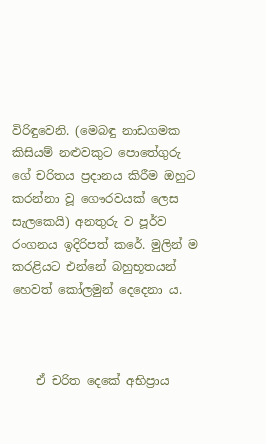විරිඳුවෙනි. (මෙබඳු නාඩගමක කිසියම් නළුවකුට පොතේගුරු ගේ චරිතය ප්‍රදානය කිරීම ඔහුට කරන්නා වූ ගෞරවයක් ලෙස සැලකෙයි) අනතුරු ව පූර්ව රංගනය ඉදිරිපත් කරේ. මුලින් ම කරළියට එන්නේ බහුභූතයන් හෙවත් කෝලමුන් දෙදෙනා ය.



    ඒ චරිත දෙකේ අභිප්‍රාය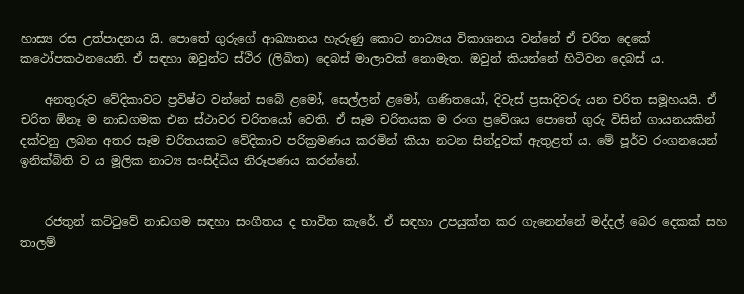හාස්‍ය රස උත්පාදනය යි. පොතේ ගුරුගේ ආඛ්‍යානය හැරුණු කොට නාට්‍යය විකාශනය වන්නේ ඒ චරිත දෙකේ කථෝපකථනයෙනි. ඒ සඳහා ඔවුන්ට ස්ථිර (ලිඛිත) දෙබස් මාලාවක් නොමැත. ඔවුන් කියන්නේ හිටිවන දෙබස් ය.

    අනතුරුව වේදිකාවට ප්‍රවිෂ්ට වන්නේ සබේ ළමෝ, සෙල්ලන් ළමෝ, ගණිතයෝ, දිවැස් ප්‍රසාදිවරු යන චරිත සමූහයයි. ඒ චරිත ඕනෑ ම නාඩගමක එන ස්ථාවර චරිතයෝ වෙති. ඒ සෑම චරිතයක ම රංග ප්‍රවේශය පොතේ ගුරු විසින් ගායනයකින් දක්වනු ලබන අතර සෑම චරිතයකට වේදිකාව පරික්‍රමණය කරමින් කියා නටන සින්දුවක් ඇතුළත් ය. මේ පූර්ව රංගනයෙන් ඉනික්බිති ව ය මූලික නාට්‍ය සංසිද්ධිය නිරූපණය කරන්නේ.


    රජතුන් කට්ටුවේ නාඩගම සඳහා සංගීතය ද භාවිත කැරේ. ඒ සඳහා උපයුක්ත කර ගැනෙන්නේ මද්දල් බෙර දෙකක් සහ තාලම්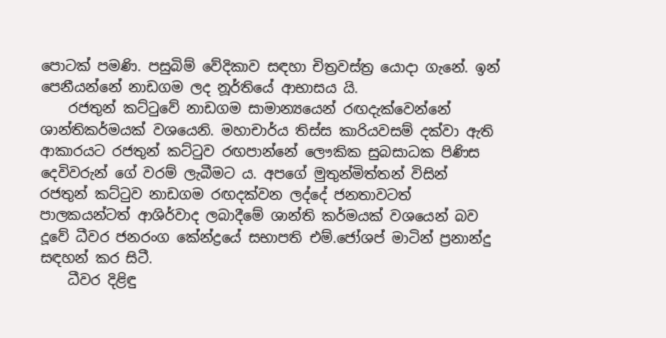පොටක් පමණි. පසුබිම් වේදිකාව සඳහා චිත්‍රවස්ත්‍ර යොදා ගැනේ. ඉන් පෙනීයන්නේ නාඩගම ලද නූර්තියේ ආභාසය යි.
    රජතුන් කට්ටුවේ නාඩගම සාමාන්‍යයෙන් රඟදැක්වෙන්නේ ශාන්තිකර්මයක් වශයෙනි. මහාචාර්ය තිස්ස කාරියවසම් දක්වා ඇති ආකාරයට රජතුන් කට්ටුව රඟපාන්නේ ලෞකික සුබසාධක පිණිස දෙවිවරුන් ගේ වරම් ලැබීමට ය. අපගේ මුතුන්මිත්තන් විසින් රජතුන් කට්ටුව නාඩගම රඟදක්වන ලද්දේ ජනතාවටත් පාලකයන්ටත් ආශිර්වාද ලබාදීමේ ශාන්ති කර්මයක් වශයෙන් බව දූවේ ධීවර ජනරංග කේන්ද්‍රයේ සභාපති එම්.ජෝශප් මාටින් ප්‍රනාන්දු සඳහන් කර සිටී.
    ධීවර දිළිඳු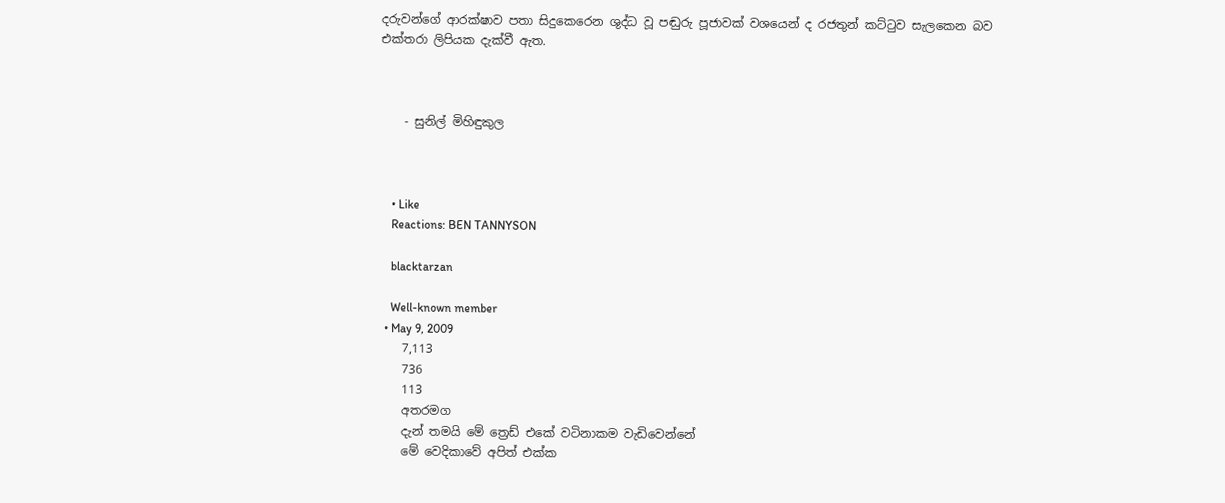දරුවන්ගේ ආරක්ෂාව පතා සිදුකෙරෙන ශුද්ධ වූ පඬුරු පූජාවක් වශයෙන් ද රජතුන් කට්ටුව සැලකෙන බව එක්තරා ලිපියක දැක්වී ඇත.



    - සුනිල් මිහිඳුකුල



    • Like
    Reactions: BEN TANNYSON

    blacktarzan

    Well-known member
  • May 9, 2009
    7,113
    736
    113
    අතරමග
    දැන් තමයි මේ ත්‍රෙඩ් එකේ වටිනාකම වැඩිවෙන්නේ
    මේ වෙදිකාවේ අපිත් එක්ක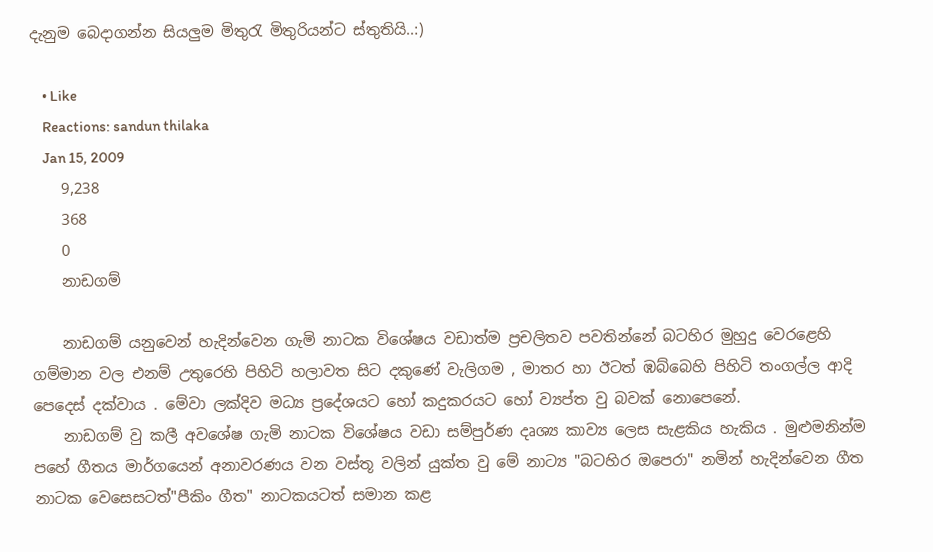දැනුම බෙදාගන්න සියලුම මිතුරැ මිතුරියන්ට ස්තුතියි..:)

    • Like
    Reactions: sandun thilaka
    Jan 15, 2009
    9,238
    368
    0
    නාඩගම්

    නාඩගම් යනු‍වෙන් හැදින්වෙන ගැමි නාටක විශේෂය වඩාත්ම ප්‍රචලිතව පවතින්නේ බටහිර මුහුදු වෙරළෙහි ගම්මාන වල එනම් උතුරෙහි පිහිටි හලාවත සිට දකුණේ වැලිගම , මාතර හා ඊටත් ඹබ්බෙහි පිහිටි තංගල්ල ආදි පෙදෙස් දක්වාය . මේවා ලක්දිව ‍මධ්‍ය ප්‍රදේශයට හෝ කදුකරයට හෝ ව්‍යප්ත වු බවක් නොපෙනේ.
    නාඩගම් වු කලී අව‍ශේෂ ගැමි නාටක විශේෂය වඩා සම්පුර්ණ දෘශ්‍ය කාව්‍ය ලෙස සැළකිය හැකිය . මුළුමනින්ම පහේ ගීතය මාර්ගයෙන් අනාවරණය වන වස්තූ වලින් යුක්ත වු මේ නාට්‍ය "බටහිර ඔපෙරා" නමින් හැදින්වෙන ගීත නාටක වෙසෙසටත්"පීකිං ගීත" නාටකයටත් සමාන කළ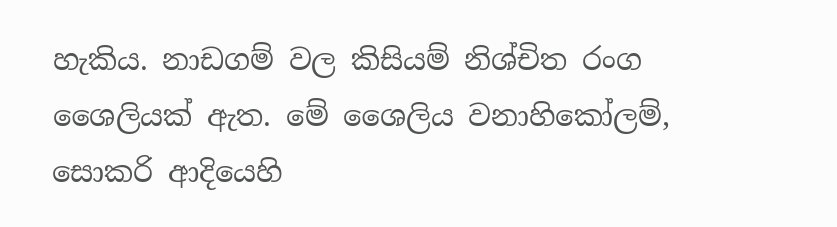හැකිය. නාඩගම් වල කිසියම් නිශ්චිත රංග ශෛලියක් ඇත. මේ ශෛලිය වනාහිකෝලම්, සොකරි ආදියෙහි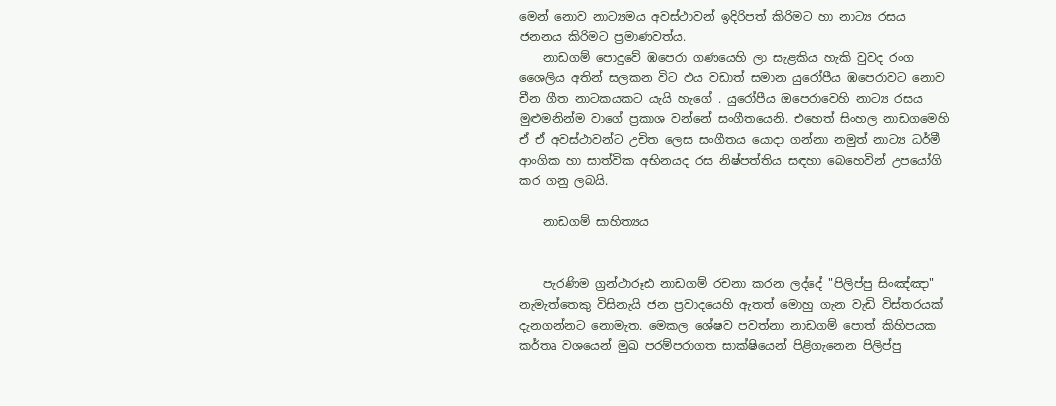මෙන් නොව නාට්‍යමය අවස්ථාවන් ඉදිරිපත් කිරිමට හා නාට්‍ය රසය ජනනය කිරිමට ප්‍රමාණවත්ය.
    නාඩගම් පොදුවේ ඹපෙරා ගණයෙහි ලා සැළකිය හැකි වුවද රංග ශෛලිය අතින් සලකන විට ඵය වඩාත් සමාන යුරෝපීය ඹපෙරාවට නොව චීන ගීත නාටකයකට යැයි හැගේ . යුරෝපීය ඔපෙරාවෙහි නාට්‍ය රසය මුළුමනින්ම වාගේ ප්‍රකාශ වන්නේ සංගීතයෙනි. එහෙත් සිංහල නාඩගමෙහි ඒ ඒ අවස්ථාවන්ට උචිත ලෙස සංගීතය යොදා ගන්නා නමුත් නාට්‍ය ධර්මී ආංගික හා සාත්වික අභිනයද රස නිෂ්පත්තිය සඳහා බෙහෙවින් උපයෝගි කර ගනු ලබයි.

    නාඩගම් සාහිත්‍යය


    පැරණිම ග්‍රන්ථාරූඪ නාඩගම් රචනා කරන ලද්දේ "පිලිප්පු සිංඤ්ඤා" නැමැත්තෙකු විසිනැයි ජන ප්‍රවාදයෙහි ඇතත් මොහු ගැන වැඩි විස්තරයක් දැනගන්නට නොමැත. මෙකල ශේෂව පවත්නා නාඩගම් පොත් කිහිපයක කර්තෘ වශයෙන් මුඛ පරම්පරාගත සාක්ෂියෙන් පිළිගැනෙන පිලිප්පු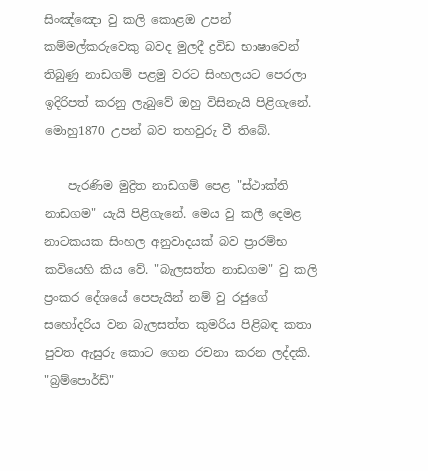සිංඤ්ඤො වු කලි කොළඔ උපන් කම්මල්කරුවෙකු බවද මුලදී ද්‍රවිඩ භාෂාවෙන් තිබුණු නාඩගම් පළමු වරට සිංහලයට පෙරලා ඉදිරිපත් කරනු ලැබුවේ ඔහු විසිනැයි පිළිගැනේ. මොහු1870 උපන් බව තහවුරු වී තිබේ.

    පැරණිම මුද්‍රිත නාඩගම් පෙළ "ස්ථාක්ති නාඩගම" යැයි පිළිගැනේ. මෙය වු කලී දෙමළ නාටකයක සිංහල අනුවාදයක් බව ප්‍රාරම්භ කවියෙහි කිය වේ. "බැලසත්ත නාඩගම" වු කලි ප්‍රංකර දේශයේ පෙපැයින් නම් වු රජුගේ සහෝදරිය වන බැලසත්ත කුමරිය පිළිබඳ කතා පුවත ඇසුරු කොට ගෙන රචනා කරන ලද්දකි. "බ්‍රම්පොර්ඩ්"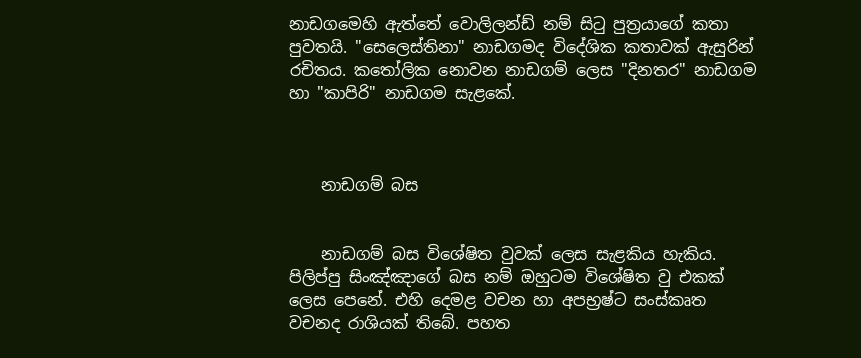නාඩගමෙහි ඇත්තේ වොලිලන්ඩ් නම් සිටු පුත්‍රයා‍ගේ කතා පුවතයි. "සෙලෙස්තිනා" නාඩගමද විදේශික කතාවක් ඇසුරින් රචිතය. කතෝලික නොවන නාඩගම් ලෙස "දිනතර" නාඩගම හා "කාපිරි" නාඩගම සැළ‍‍කේ.



    නාඩගම් බස


    නාඩගම් බස විශේෂිත වුවක් ලෙස සැළකිය හැකිය. පිලිප්පු සිංඤ්ඤාගේ බස නම් ඔහුටම විශේෂිත වු එකක් ලෙස පෙනේ. එහි දෙමළ වචන හා අපභ්‍රෂ්ට සංස්කෘත වචනද රාශියක් තිබේ. පහත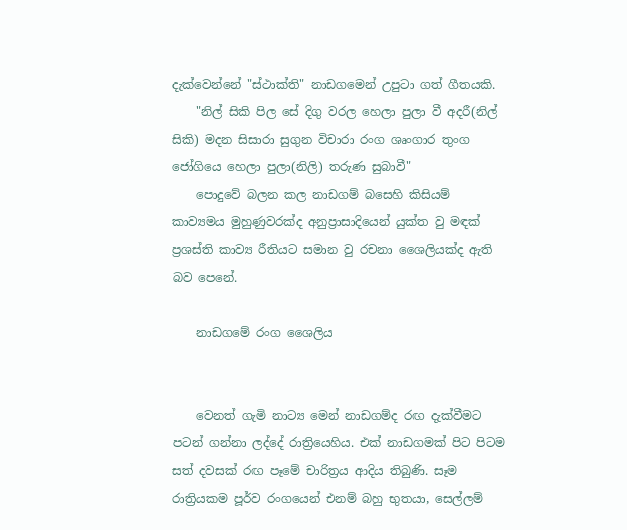දැක්වෙන්නේ "ස්ථාක්ති" නාඩගමෙන් උපුටා ගත් ගීතයකි.
    "නිල් සිකි පිල සේ දිගු වරල හෙලා පුලා වී අදරී(නිල් සිකි) මදන සිසාරා සුගුන විචාරා රංග ශෘංගාර තුංග ජෝගියෙ හෙලා පුලා(නිලි) තරුණ සුබාවී"
    පොදුවේ බලන කල නාඩගම් බසෙහි කිසියම් කාව්‍යමය මුහුණුවරක්ද අනුප්‍රාසාදියෙන් යුක්ත වු මඳක් ප්‍රශස්ති කාව්‍ය රීතියට සමාන වු රචනා ශෛලියක්ද ඇති බව පෙනේ.

    නාඩගමේ රංග ශෛලිය


    වෙනත් ගැමි නාට්‍ය මෙන් නාඩගම්ද රඟ දැක්වීමට පටන් ගන්නා ලද්දේ රාත්‍රියෙහිය. එක් නාඩගමක් පිට පිටම සත් දවසක් රඟ පෑමේ චාරිත්‍රය ආදිය තිබුණි. සෑම රාත්‍රියකම පූර්ව රංගයෙන් එනම් බහු භුතයා, සෙල්ලම්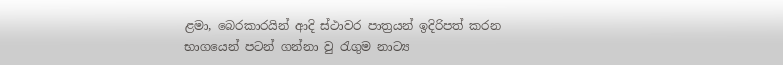ළමා, බෙරකාරයින් ආදි ස්ථාවර පාත්‍රයන් ඉදිරිපත් කරන භාගයෙන් පටන් ගන්නා වු රැගුම නාට්‍ය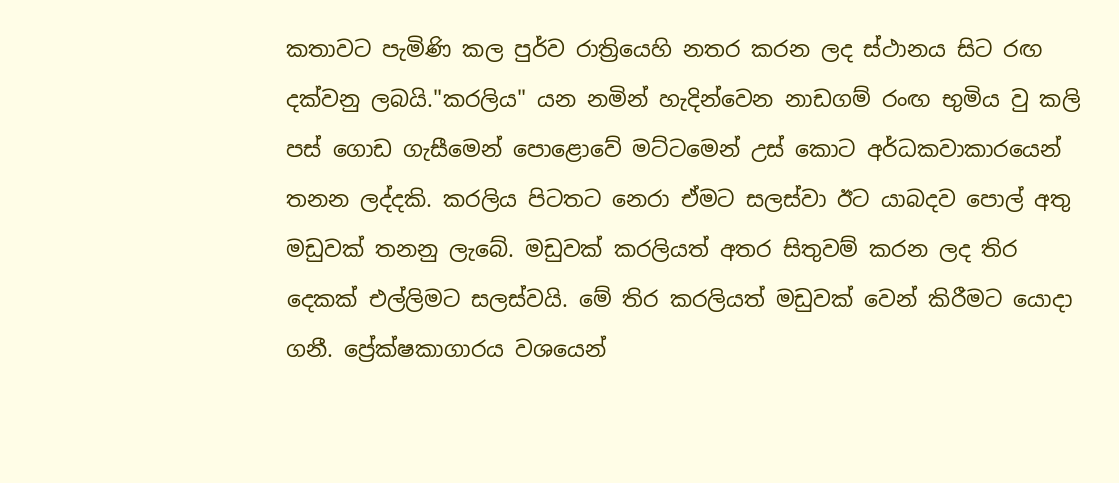කතාවට පැමිණි කල පුර්ව රාත්‍රියෙහි නතර කරන ලද ස්ථානය සිට රඟ දක්වනු ලබයි."කරලිය" යන නමින් හැදින්වෙන නාඩගම් රංඟ භුමිය වු කලි පස් ගොඩ ගැසීමෙන් පොළොවේ මට්ටමෙන් උස් කොට අර්ධකවාකාරයෙන් තනන ලද්දකි. කරලිය පිටතට නෙරා ඒමට සලස්වා ඊට යාබදව පොල් අතු මඩුවක් තනනු ලැබේ. මඩුවක් කරලියත් අතර සිතුවම් කරන ලද තිර දෙකක් එල්ලිමට සලස්වයි. මේ තිර කරලියත් මඩුවක් වෙන් කිරීමට යොදා ගනී. ප්‍රේක්ෂකාගාරය වශයෙන්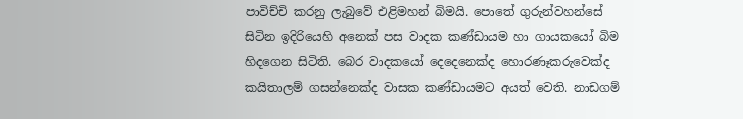පාවිච්චි කරනු ලැබුවේ එළිමහන් බිමයි. පොතේ ගුරුන්වහන්සේ සිටින ඉදිරියෙහි අනෙක් පස වාදක කණ්ඩායම හා ගායකයෝ බිම හිදගෙන සිටිති. බෙර වාදකයෝ දෙදෙනෙක්ද හොරණෑකරුවෙක්ද කයිතාලම් ගසන්නෙක්ද වාසක කණ්ඩායමට අයත් වෙති. නාඩගම්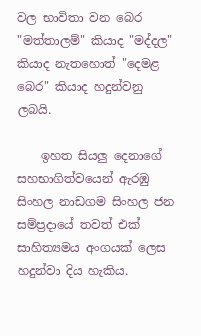වල භාවිතා වන බෙර "මත්තාලම්" කියාද "මද්දල" කියාද නැතහොත් "දෙමළ බෙර" කියාද හදුන්වනු ලබයි.

    ඉහත සියලු දෙනාගේ සහභාගිත්වයෙන් ඇරඹු සිංහල නාඩගම සිංහල ජන සම්ප්‍රදායේ තවත් එක් සාහිත්‍යමය අංගයක් ලෙස හදුන්වා දිය හැකිය.